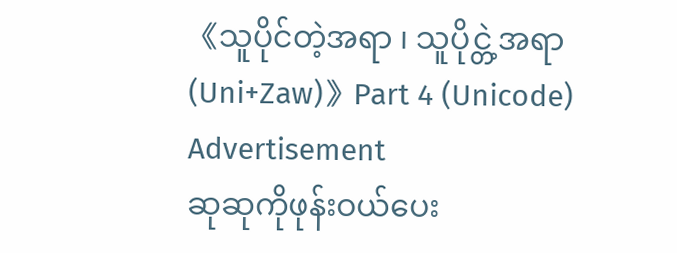《သူပိုင်တဲ့အရာ ၊ သူပိုင္တဲ့အရာ (Uni+Zaw)》Part 4 (Unicode)
Advertisement
ဆုဆုကိုဖုန်းဝယ်ပေး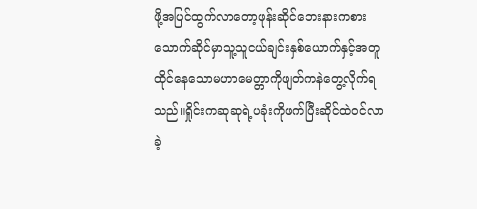ဖို့အပြင်ထွက်လာတော့ဖုန်းဆိုင်ဘေးနားကစားသောက်ဆိုင်မှာသူ့သူငယ်ချင်းနှစ်ယောက်နှင့်အတူထိုင်နေသောမဟာမေတ္တာကိုဖျတ်ကနဲတွေ့လိုက်ရသည်။ရှိုင်းကဆုဆုရဲ့ပခုံးကိုဖက်ပြီးဆိုင်ထဲဝင်လာခဲ့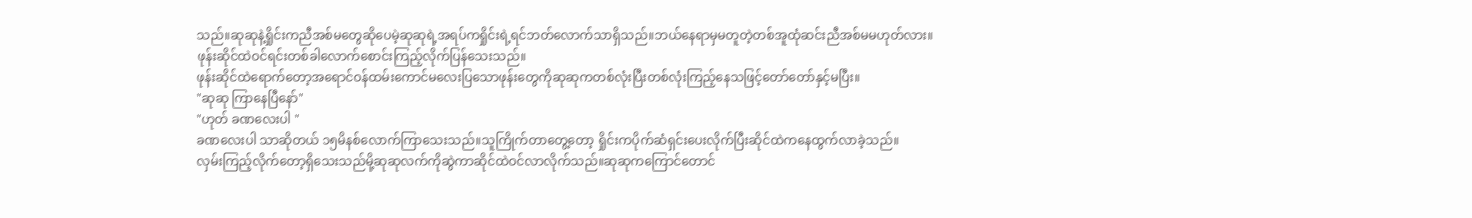သည်။ဆုဆုနဲ့ရှိုင်းကညီအစ်မတွေဆိုပေမဲ့ဆုဆုရဲ့အရပ်ကရှိုင်းရဲ့ရင်ဘတ်လောက်သာရှိသည်။ဘယ်နေရာမှမတူတဲ့တစ်အူထုံဆင်းညီအစ်မမဟုတ်လား။
ဖုန်းဆိုင်ထဲဝင်ရင်းတစ်ခါလောက်စောင်းကြည့်လိုက်ပြန်သေးသည်။
ဖုန်းဆိုင်ထဲရောက်တော့အရောင်ဝန်ထမ်းကောင်မလေးပြသောဖုန်းတွေကိုဆုဆုကတစ်လုံးပြီးတစ်လုံးကြည့်နေသဖြင့်တော်တော်နှင့်မပြီး။
"ဆုဆု ကြာနေပြီနော်"
"ဟုတ် ခဏလေးပါ "
ခဏလေးပါ သာဆိုတယ် ၁၅မိနစ်လောက်ကြာသေးသည်။သူကြိုက်တာတွေ့တော့ ရှိုင်းကပိုက်ဆံရှင်းပေးလိုက်ပြီးဆိုင်ထဲကနေထွက်လာခဲ့သည်။
လှမ်းကြည့်လိုက်တော့ရှိသေးသည်မို့ဆုဆုလက်ကိုဆွဲကာဆိုင်ထဲဝင်လာလိုက်သည်။ဆုဆုကကြောင်တောင်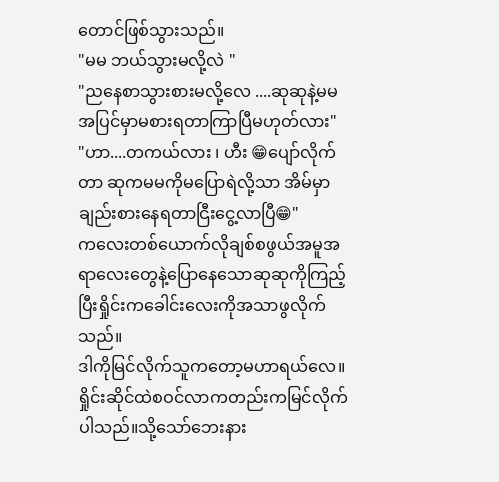တောင်ဖြစ်သွားသည်။
"မမ ဘယ်သွားမလို့လဲ "
"ညနေစာသွားစားမလို့လေ ....ဆုဆုနဲ့မမအပြင်မှာမစားရတာကြာပြီမဟုတ်လား"
"ဟာ....တကယ်လား ၊ ဟီး 😁ပျော်လိုက်တာ ဆုကမမကိုမပြောရဲလို့သာ အိမ်မှာချည်းစားနေရတာငြီးငွေ့လာပြီ😁"
ကလေးတစ်ယောက်လိုချစ်စဖွယ်အမူအရာလေးတွေနဲ့ပြောနေသောဆုဆုကိုကြည့်ပြီးရှိုင်းကခေါင်းလေးကိုအသာဖွလိုက်သည်။
ဒါကိုမြင်လိုက်သူကတော့မဟာရယ်လေ။ရှိုင်းဆိုင်ထဲစဝင်လာကတည်းကမြင်လိုက်ပါသည်။သို့သော်ဘေးနား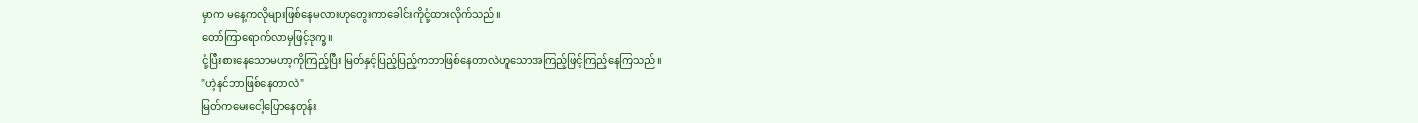မှာက မနေ့ကလိုများဖြစ်နေမလားဟုတွေးကာခေါင်းကိုငုံ့ထားလိုက်သည်။
တော်ကြာရောက်လာမှဖြင့်ဒုက္ခ။
ငုံ့ပြီးစားနေသောမဟာ့ကိုကြည့်ပြီး မြတ်နှင့်ပြည့်ပြည့်ကဘာဖြစ်နေတာလဲဟူသောအကြည့်ဖြင့်ကြည့်နေကြသည်။
"ဟဲ့နင်ဘာဖြစ်နေတာလဲ"
မြတ်ကမေးငေါ့ပြောနေတုန်း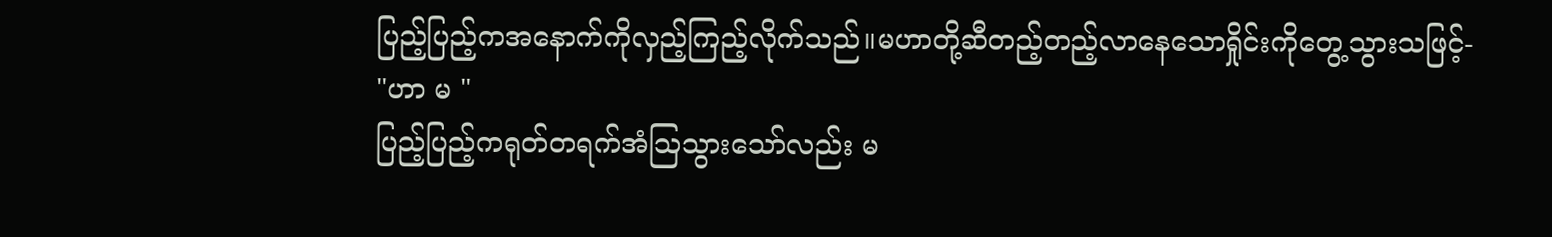ပြည့်ပြည့်ကအနောက်ကိုလှည့်ကြည့်လိုက်သည်။မဟာတို့ဆီတည့်တည့်လာနေသောရှိုင်းကိုတွေ့သွားသဖြင့်-
"ဟာ မ "
ပြည့်ပြည့်ကရုတ်တရက်အံသြသွားသော်လည်း မ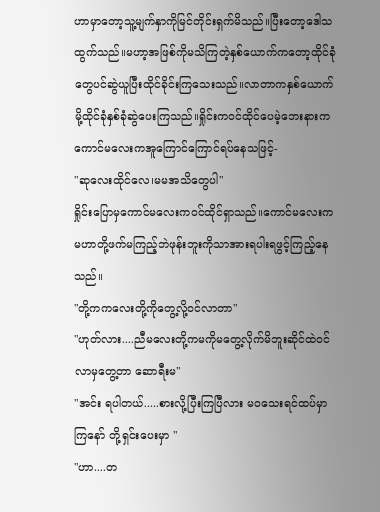ဟာမှာတော့သူ့မျက်နှာကိုမြင်တိုင်းရှက်မိသည်။ပြီးတော့ဒေါသထွက်သည်။မဟာ့အဖြစ်ကိုမသိကြတဲ့နှစ်ယောက်ကတော့ထိုင်ခုံတွေပင်ဆွဲယူပြီးထိုင်ခိုင်းကြသေးသည်။လာတာကနှစ်ယောက်မို့ထိုင်ခုံနှစ်ခုံဆွဲပေးကြသည်။ရှိုင်းကဝင်ထိုင်ပေမဲ့ဘေးနားကကောင်မလေးကအူကြောင်ကြောင်ရပ်နေသဖြင့်-
"ဆုလေးထိုင်လေ၊မမအသိတွေပါ"
ရှိုင်းပြောမှကောင်မလေးကဝင်ထိုင်ရှာသည်။ကောင်မလေးကမဟာတို့ဖက်မကြည့်ဘဲဖုန်းဘူးကိုသာအားရပါးရဖွင့်ကြည့်နေသည်။
"တို့ကကလေးတို့ကိုတွေ့လို့ဝင်လာတာ"
"ဟုတ်လား....ညီမလေးတို့ကမကိုမတွေ့လိုက်မိဘူးဆိုင်ထဲဝင်လာမှတွေ့တာ ဆောရီးမ"
"အင်း ရပါတယ်.....စားလို့ပြီးကြပြီလား မဝသေးရင်ထပ်မှာကြနော် တို့ရှင်းပေးမှာ "
"ဟာ....တ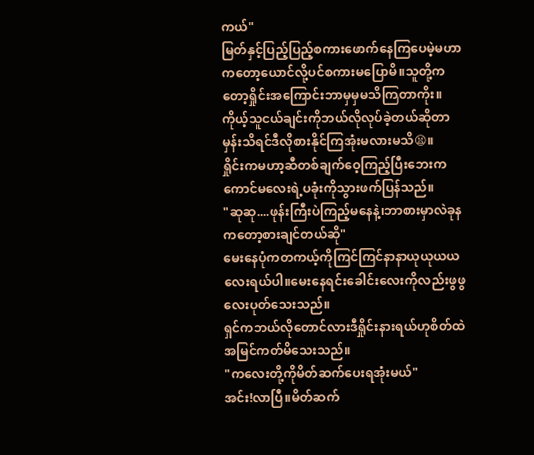ကယ်"
မြတ်နှင့်ပြည့်ပြည့်စကားဖောက်နေကြပေမဲ့မဟာကတော့ယောင်လို့ပင်စကားမပြောမိ။သူတို့ကတော့ရှိုင်းအကြောင်းဘာမှမှမသိကြတာကိုး။ကိုယ့်သူငယ်ချင်းကိုဘယ်လိုလုပ်ခဲ့တယ်ဆိုတာမှန်းသိရင်ဒီလိုစားနိုင်ကြအုံးမလားမသိ😫။
ရှိုင်းကမဟာ့ဆီတစ်ချက်ဝေ့ကြည့်ပြီးဘေးကကောင်မလေးရဲ့ပခုံးကိုသွားဖက်ပြန်သည်။
"ဆုဆု....ဖုန်းကြီးပဲကြည့်မနေနဲ့၊ဘာစားမှာလဲခုနကတော့စားချင်တယ်ဆို"
မေးနေပုံကတကယ့်ကိုကြင်ကြင်နာနာယုယုယယလေးရယ်ပါ။မေးနေရင်းခေါင်းလေးကိုလည်းဖွဖွလေးပုတ်သေးသည်။
ရှင်ကဘယ်လိုတောင်လားဒီရှိုင်းနားရယ်ဟုစိတ်ထဲအမြင်ကတ်မိသေးသည်။
"ကလေးတို့ကိုမိတ်ဆက်ပေးရအုံးမယ်"
အင်း!လာပြီ။မိတ်ဆက်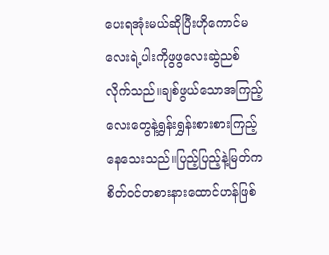ပေးရအုံးမယ်ဆိုပြီးဟိုကောင်မလေးရဲ့ပါးကိုဖွဖွလေးဆွဲညစ်လိုက်သည်။ချစ်ဖွယ်သောအကြည့်လေးတွေနဲ့ရွှန်းရွှန်းစားစားကြည့်နေသေးသည်။ပြည့်ပြည့်နဲ့မြတ်ကစိတ်ဝင်တစားနားထောင်ဟန်ဖြစ်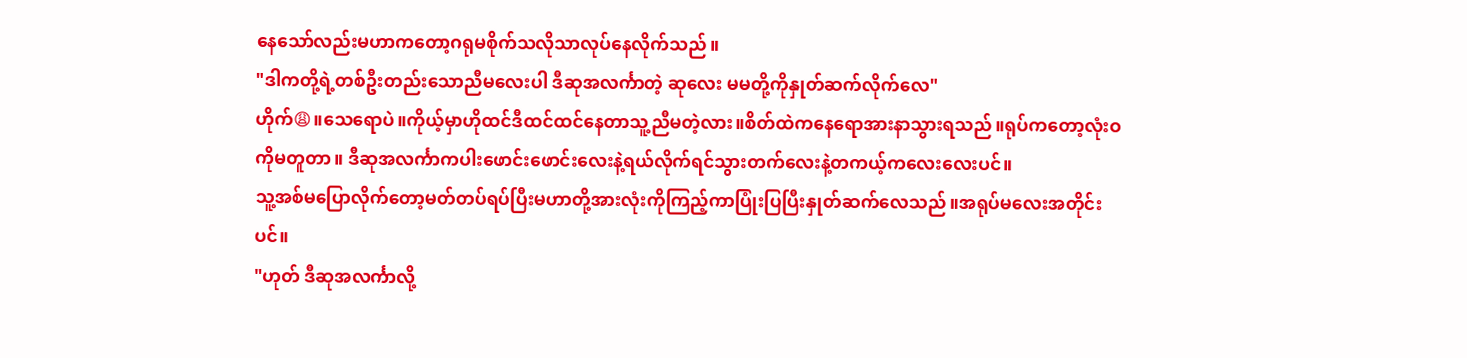နေသော်လည်းမဟာကတော့ဂရုမစိုက်သလိုသာလုပ်နေလိုက်သည်။
"ဒါကတို့ရဲ့တစ်ဦးတည်းသောညီမလေးပါ ဒီဆုအလင်္ကာတဲ့ ဆုလေး မမတို့ကိုနှုတ်ဆက်လိုက်လေ"
ဟိုက်😩။သေရောပဲ။ကိုယ့်မှာဟိုထင်ဒီထင်ထင်နေတာသူ့ညီမတဲ့လား။စိတ်ထဲကနေရောအားနာသွားရသည်။ရုပ်ကတော့လုံးဝကိုမတူတာ။ ဒီဆုအလင်္ကာကပါးဖောင်းဖောင်းလေးနဲ့ရယ်လိုက်ရင်သွားတက်လေးနဲ့တကယ့်ကလေးလေးပင်။
သူ့အစ်မပြောလိုက်တော့မတ်တပ်ရပ်ပြီးမဟာတို့အားလုံးကိုကြည့်ကာပြုံးပြပြီးနှုတ်ဆက်လေသည်။အရုပ်မလေးအတိုင်းပင်။
"ဟုတ် ဒီဆုအလင်္ကာလို့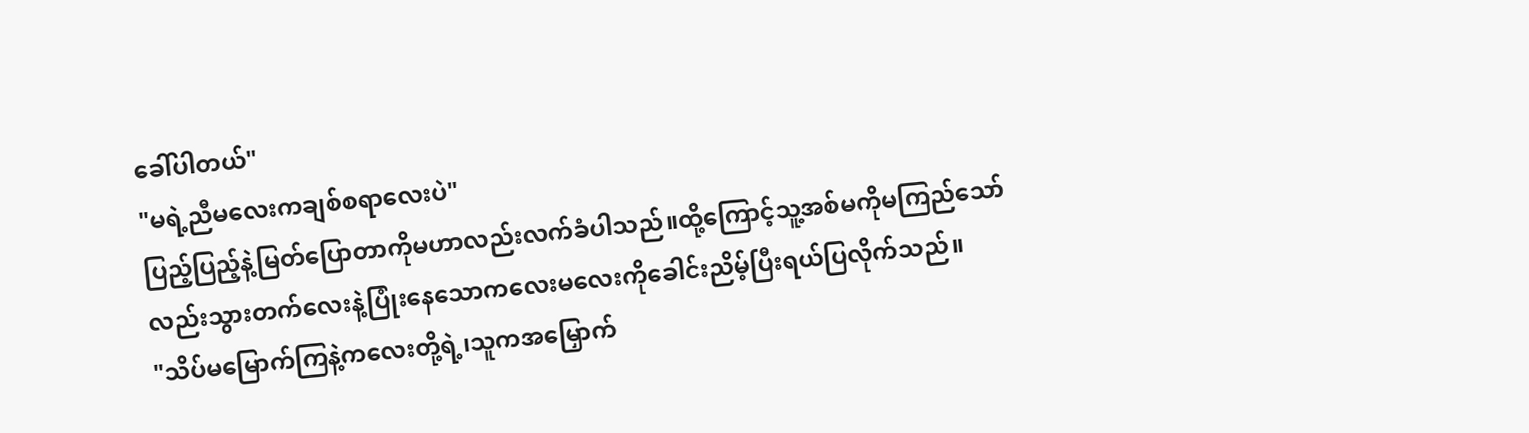ခေါ်ပါတယ်"
"မရဲ့ညီမလေးကချစ်စရာလေးပဲ"
ပြည့်ပြည့်နဲ့မြတ်ပြောတာကိုမဟာလည်းလက်ခံပါသည်။ထို့ကြောင့်သူ့အစ်မကိုမကြည်သော်လည်းသွားတက်လေးနဲ့ပြုံးနေသောကလေးမလေးကိုခေါင်းညိမ့်ပြီးရယ်ပြလိုက်သည်။
"သိပ်မမြောက်ကြနဲ့ကလေးတို့ရဲ့၊သူကအမြှောက်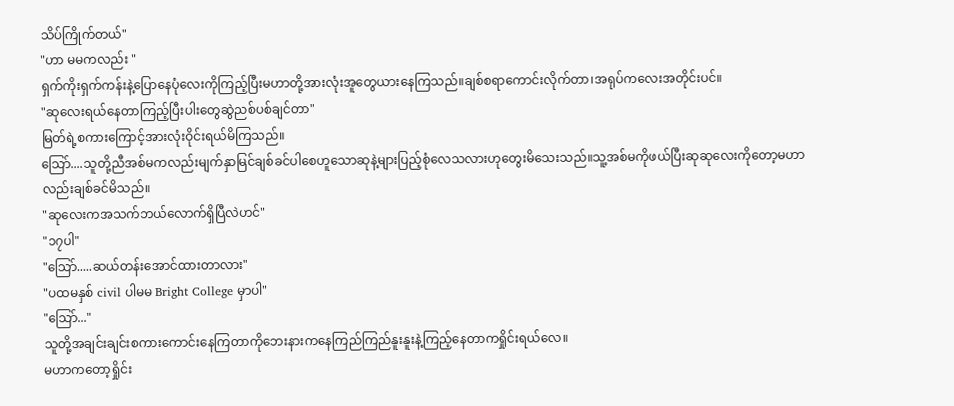သိပ်ကြိုက်တယ်"
"ဟာ မမကလည်း "
ရှက်ကိုးရှက်ကန်းနဲ့ပြောနေပုံလေးကိုကြည့်ပြီးမဟာတို့အားလုံးအူတွေယားနေကြသည်။ချစ်စရာကောင်းလိုက်တာ၊အရုပ်ကလေးအတိုင်းပင်။
"ဆုလေးရယ်နေတာကြည့်ပြီးပါးတွေဆွဲညစ်ပစ်ချင်တာ"
မြတ်ရဲ့စကားကြောင့်အားလုံးဝိုင်းရယ်မိကြသည်။
သြော်....သူတို့ညီအစ်မကလည်းမျက်နှာမြင်ချစ်ခင်ပါစေဟူသောဆုနဲ့များပြည့်စုံလေသလားဟုတွေးမိသေးသည်။သူ့အစ်မကိုဖယ်ပြီးဆုဆုလေးကိုတော့မဟာလည်းချစ်ခင်မိသည်။
"ဆုလေးကအသက်ဘယ်လောက်ရှိပြီလဲဟင်"
"၁၇ပါ"
"သြော်.....ဆယ်တန်းအောင်ထားတာလား"
"ပထမနှစ် civil ပါမမ Bright College မှာပါ"
"သြော်..."
သူတို့အချင်းချင်းစကားကောင်းနေကြတာကိုဘေးနားကနေကြည်ကြည်နူးနူးနဲ့ကြည့်နေတာကရှိုင်းရယ်လေ။
မဟာကတော့ရှိုင်း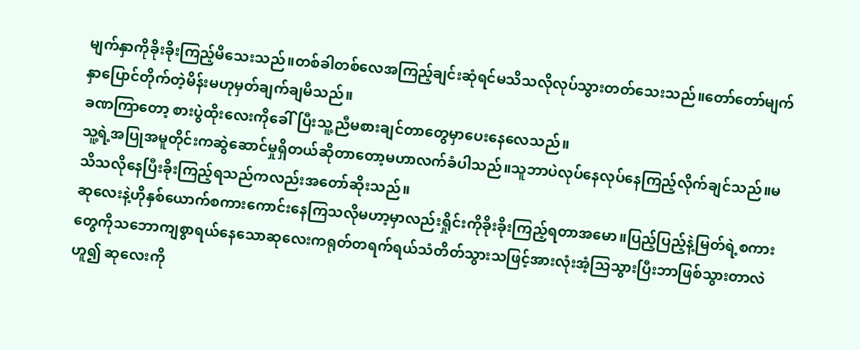မျက်နှာကိုခိုးခိုးကြည့်မိသေးသည်။တစ်ခါတစ်လေအကြည့်ချင်းဆုံရင်မသိသလိုလုပ်သွားတတ်သေးသည်။တော်တော်မျက်နှာပြောင်တိုက်တဲ့မိန်းမဟုမှတ်ချက်ချမိသည်။
ခဏကြာတော့ စားပွဲထိုးလေးကိုခေါ်ပြီးသူ့ညီမစားချင်တာတွေမှာပေးနေလေသည်။
သူ့ရဲ့အပြုအမူတိုင်းကဆွဲဆောင်မှုရှိတယ်ဆိုတာတော့မဟာလက်ခံပါသည်။သူဘာပဲလုပ်နေလုပ်နေကြည့်လိုက်ချင်သည်။မသိသလိုနေပြီးခိုးကြည့်ရသည်ကလည်းအတော်ဆိုးသည်။
ဆုလေးနဲ့ဟိုနှစ်ယောက်စကားကောင်းနေကြသလိုမဟာ့မှာလည်းရှိုင်းကိုခိုးခိုးကြည့်ရတာအမော။ပြည့်ပြည့်နဲ့မြတ်ရဲ့စကားတွေကိုသဘောကျစွာရယ်နေသောဆုလေးကရုတ်တရက်ရယ်သံတိတ်သွားသဖြင့်အားလုံးအံ့သြသွားပြီးဘာဖြစ်သွားတာလဲဟူ၍ ဆုလေးကို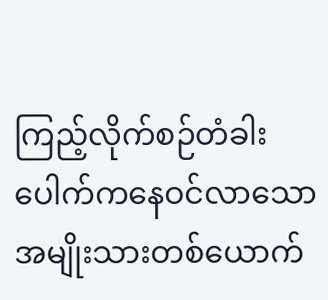ကြည့်လိုက်စဉ်တံခါးပေါက်ကနေဝင်လာသောအမျိုးသားတစ်ယောက်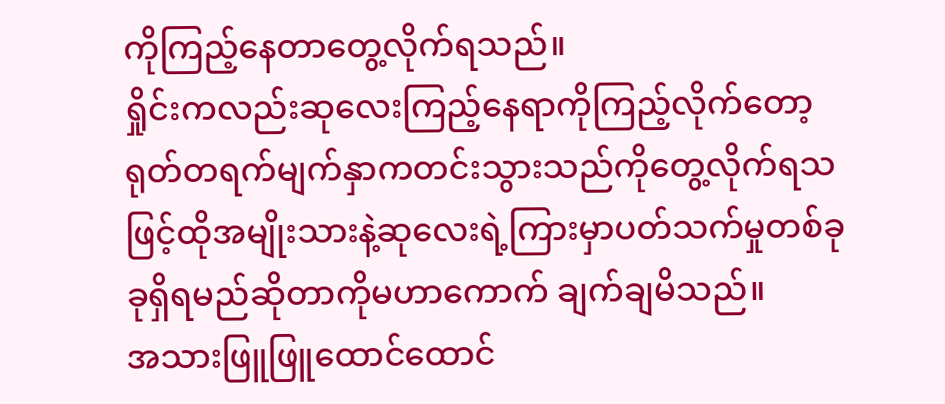ကိုကြည့်နေတာတွေ့လိုက်ရသည်။
ရှိုင်းကလည်းဆုလေးကြည့်နေရာကိုကြည့်လိုက်တော့ရုတ်တရက်မျက်နှာကတင်းသွားသည်ကိုတွေ့လိုက်ရသဖြင့်ထိုအမျိုးသားနဲ့ဆုလေးရဲ့ကြားမှာပတ်သက်မှုတစ်ခုခုရှိရမည်ဆိုတာကိုမဟာကောက် ချက်ချမိသည်။
အသားဖြူဖြူထောင်ထောင်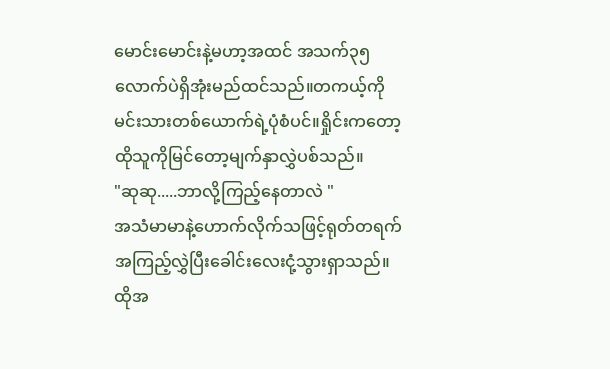မောင်းမောင်းနဲ့မဟာ့အထင် အသက်၃၅လောက်ပဲရှိအုံးမည်ထင်သည်။တကယ့်ကိုမင်းသားတစ်ယောက်ရဲ့ပုံစံပင်။ရှိုင်းကတော့ထိုသူကိုမြင်တော့မျက်နှာလွှဲပစ်သည်။
"ဆုဆု.....ဘာလို့ကြည့်နေတာလဲ "
အသံမာမာနဲ့ဟောက်လိုက်သဖြင့်ရုတ်တရက်အကြည့်လွှဲပြီးခေါင်းလေးငုံ့သွားရှာသည်။ထိုအ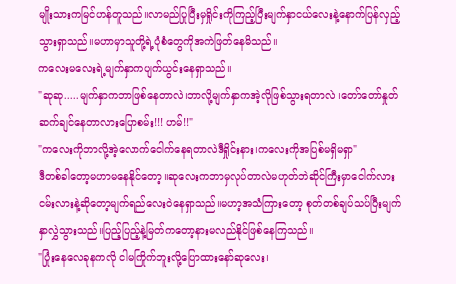မျိုးသားကမြင်ဟန်တူသည်။လာမည်ပြုပြီးမှရှိုင်းကိုကြည့်ပြီးမျက်နှာငယ်လေးနဲ့နောက်ပြန်လှည့်သွားရှာသည်။မဟာမှာသူတို့ရဲ့ပုံစံတွေကိုအကဲဖြတ်နေမိသည်။
ကလေးမလေးရဲ့မျက်နှာကပျက်ယွင်းနေရှာသည်။
"ဆုဆု.....မျက်နှာကဘာဖြစ်နေတာလဲ၊ဘာလို့မျက်နှာကအဲ့လိုဖြစ်သွားရတာလဲ ၊တော်တော်နှုတ်ဆက်ချင်နေတာလားပြောစမ်း!!! ဟမ်!!"
"ကလေးကိုဘာလို့အဲ့လောက်ငေါက်နေရတာလဲဒီရှိုင်းနား၊ကလေးကိုအပြစ်မရှိမရှာ"
ဒီတစ်ခါတော့မဟာမနေနိုင်တော့။ဆုလေးကဘာမှလုပ်တာလဲမဟုတ်ဘဲဆိုင်ကြီးမှာငေါက်လားငမ်းလားနဲ့ဆိုတော့မျက်ရည်လေးဝဲနေရှာသည်။မဟာ့အသံကြားတော့ စုတ်တစ်ချပ်သပ်ပြီးမျက်နှာလွှဲသွားသည်။ပြည့်ပြည့်နဲ့မြတ်ကတော့နားမလည်နိုင်ဖြစ်နေကြသည်။
"ပြုံးနေလေခုနကလို ငါမကြိုက်ဘူးလို့ပြောထားနော်ဆုလေး၊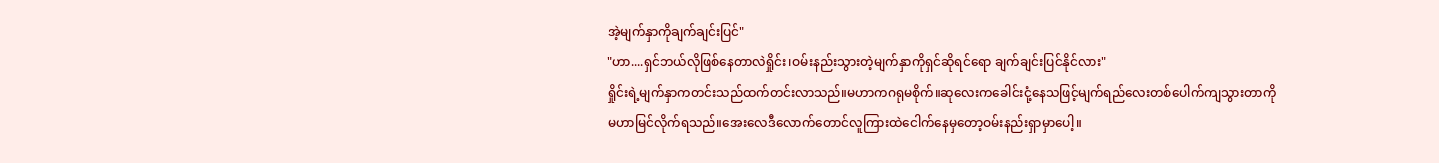အဲ့မျက်နှာကိုချက်ချင်းပြင်"
"ဟာ....ရှင်ဘယ်လိုဖြစ်နေတာလဲရှိုင်း၊ဝမ်းနည်းသွားတဲ့မျက်နှာကိုရှင်ဆိုရင်ရော ချက်ချင်းပြင်နိုင်လား"
ရှိုင်းရဲ့မျက်နှာကတင်းသည်ထက်တင်းလာသည်။မဟာကဂရုမစိုက်။ဆုလေးကခေါင်းငုံ့နေသဖြင့်မျက်ရည်လေးတစ်ပေါက်ကျသွားတာကိုမဟာမြင်လိုက်ရသည်။အေးလေဒီလောက်တောင်လူကြားထဲငေါက်နေမှတော့ဝမ်းနည်းရှာမှာပေါ့။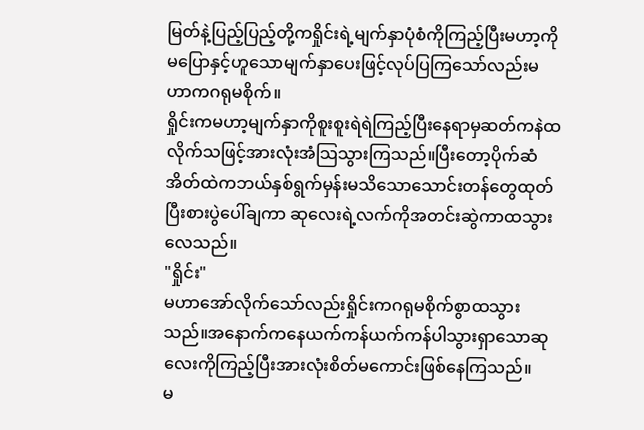မြတ်နဲ့ပြည့်ပြည့်တို့ကရှိုင်းရဲ့မျက်နှာပုံစံကိုကြည့်ပြီးမဟာ့ကိုမပြောနှင့်ဟူသောမျက်နှာပေးဖြင့်လုပ်ပြကြသော်လည်းမဟာကဂရုမစိုက်။
ရှိုင်းကမဟာ့မျက်နှာကိုစူးစူးရဲရဲကြည့်ပြီးနေရာမှဆတ်ကနဲထလိုက်သဖြင့်အားလုံးအံသြသွားကြသည်။ပြီးတော့ပိုက်ဆံအိတ်ထဲကဘယ်နှစ်ရွက်မှန်းမသိသောသောင်းတန်တွေထုတ်ပြီးစားပွဲပေါ်ချကာ ဆုလေးရဲ့လက်ကိုအတင်းဆွဲကာထသွားလေသည်။
"ရှိုင်း"
မဟာအော်လိုက်သော်လည်းရှိုင်းကဂရုမစိုက်စွာထသွားသည်။အနောက်ကနေယက်ကန်ယက်ကန်ပါသွားရှာသောဆုလေးကိုကြည့်ပြီးအားလုံးစိတ်မကောင်းဖြစ်နေကြသည်။
မ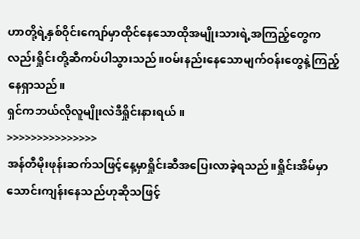ဟာတို့ရဲ့နှစ်ဝိုင်းကျော်မှာထိုင်နေသောထိုအမျိုးသားရဲ့အကြည့်တွေကလည်းရှိုင်းတို့ဆီကပ်ပါသွားသည်။ဝမ်းနည်းနေသောမျက်ဝန်းတွေနဲ့ကြည့်နေရှာသည်။
ရှင်ကဘယ်လိုလူမျိုးလဲဒီရှိုင်းနားရယ်။
>>>>>>>>>>>>>>>
အန်တီမိုးဖုန်းဆက်သဖြင့်နေ့မှာရှိုင်းဆီအပြေးလာခဲ့ရသည်။ရှိုင်းအိမ်မှာသောင်းကျန်းနေသည်ဟုဆိုသဖြင့်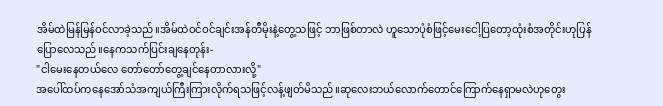အိမ်ထဲမြန်မြန်ဝင်လာခဲ့သည်။အိမ်ထဲဝင်ဝင်ချင်းအန်တီမိုးနဲ့တွေ့သဖြင့် ဘာဖြစ်တာလဲ ဟူသောပုံစံဖြင့်မေးငေါ့ပြတော့ထုံးစံအတိုင်းဟုပြန်ပြောလေသည်။နေကသက်ပြင်းချနေတုန်း-
"ငါမေးနေတယ်လေ တော်တော်တွေ့ချင်နေတာလားလို့"
အပေါ်ထပ်ကနေအော်သံအကျယ်ကြီးကြားလိုက်ရသဖြင့်လန့်ဖျတ်မိသည်။ဆုလေးဘယ်လောက်တောင်ကြောက်နေရှာမလဲဟုတွေး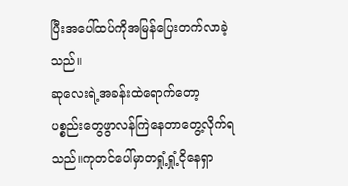ပြီးအပေါ်ထပ်ကိုအမြန်ပြေးတက်လာခဲ့သည်။
ဆုလေးရဲ့အခန်းထဲရောက်တော့ ပစ္စည်းတွေဖွာလန်ကြဲနေတာတွေ့လိုက်ရသည်။ကုတင်ပေါ်မှာတရှုံ့ရှုံ့ငိုနေရှာ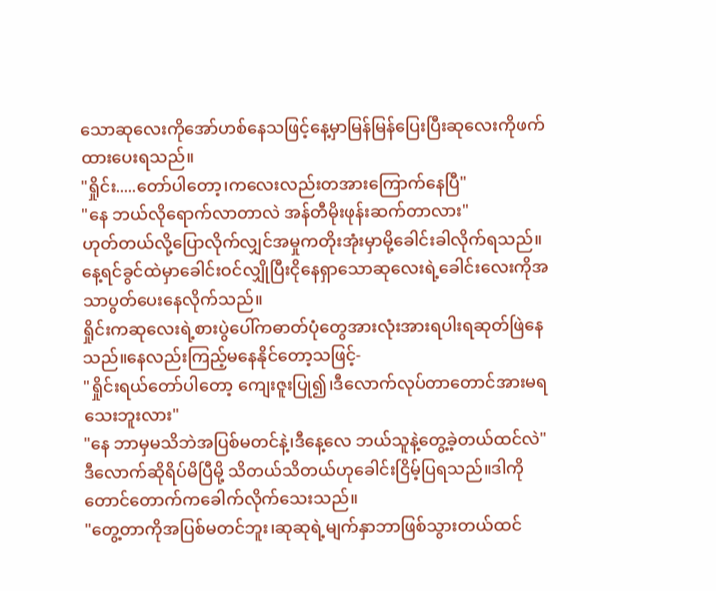သောဆုလေးကိုအော်ဟစ်နေသဖြင့်နေ့မှာမြန်မြန်ပြေးပြီးဆုလေးကိုဖက်ထားပေးရသည်။
"ရှိုင်း.....တော်ပါတော့၊ကလေးလည်းတအားကြောက်နေပြီ"
"နေ ဘယ်လိုရောက်လာတာလဲ အန်တီမိုးဖုန်းဆက်တာလား"
ဟုတ်တယ်လို့ပြောလိုက်လျှင်အမှုကတိုးအုံးမှာမို့ခေါင်းခါလိုက်ရသည်။နေ့ရင်ခွင်ထဲမှာခေါင်းဝင်လျှိုပြီးငိုနေရှာသောဆုလေးရဲ့ခေါင်းလေးကိုအသာပွတ်ပေးနေလိုက်သည်။
ရှိုင်းကဆုလေးရဲ့စားပွဲပေါ်ကဓာတ်ပုံတွေအားလုံးအားရပါးရဆုတ်ဖြဲနေသည်။နေလည်းကြည့်မနေနိုင်တော့သဖြင့်-
"ရှိုင်းရယ်တော်ပါတော့ ကျေးဇူးပြု၍၊ဒီလောက်လုပ်တာတောင်အားမရသေးဘူးလား"
"နေ ဘာမှမသိဘဲအပြစ်မတင်နဲ့၊ဒီနေ့လေ ဘယ်သူနဲ့တွေ့ခဲ့တယ်ထင်လဲ"
ဒီလောက်ဆိုရိပ်မိပြီမို့ သိတယ်သိတယ်ဟုခေါင်းငြိမ့်ပြရသည်။ဒါကိုတောင်တောက်ကခေါက်လိုက်သေးသည်။
"တွေ့တာကိုအပြစ်မတင်ဘူး၊ဆုဆုရဲ့မျက်နှာဘာဖြစ်သွားတယ်ထင်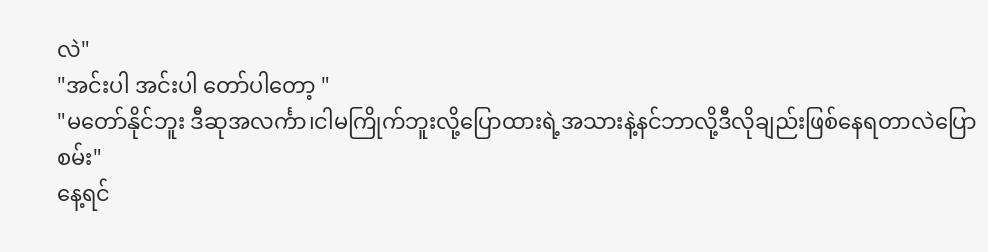လဲ"
"အင်းပါ အင်းပါ တော်ပါတော့ "
"မတော်နိုင်ဘူး ဒီဆုအလင်္ကာ၊ငါမကြိုက်ဘူးလို့ပြောထားရဲ့အသားနဲ့နင်ဘာလို့ဒီလိုချည်းဖြစ်နေရတာလဲပြောစမ်း"
နေ့ရင်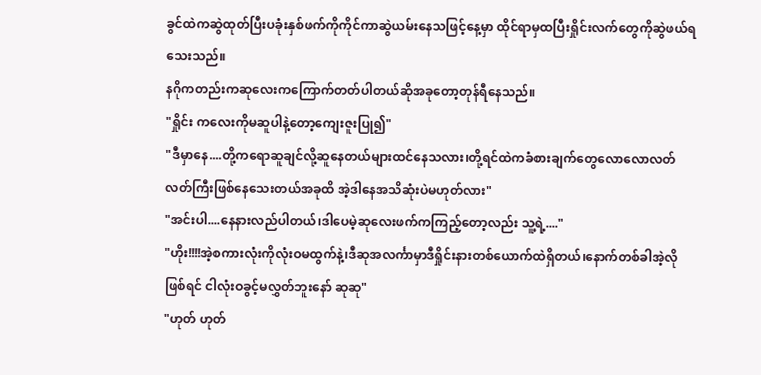ခွင်ထဲကဆွဲထုတ်ပြီးပခုံးနှစ်ဖက်ကိုကိုင်ကာဆွဲယမ်းနေသဖြင့်နေ့မှာ ထိုင်ရာမှထပြီးရှိုင်းလက်တွေကိုဆွဲဖယ်ရသေးသည်။
နဂိုကတည်းကဆုလေးကကြောက်တတ်ပါတယ်ဆိုအခုတော့တုန်ရီနေသည်။
"ရှိုင်း ကလေးကိုမဆူပါနဲ့တော့ကျေးဇူးပြု၍"
"ဒီမှာနေ....တို့ကရောဆူချင်လို့ဆူနေတယ်များထင်နေသလား၊တို့ရင်ထဲကခံစားချက်တွေလောလောလတ်လတ်ကြီးဖြစ်နေသေးတယ်အခုထိ အဲ့ဒါနေအသိဆုံးပဲမဟုတ်လား"
"အင်းပါ....နေနားလည်ပါတယ်၊ဒါပေမဲ့ဆုလေးဖက်ကကြည့်တော့လည်း သူ့ရဲ့...."
"ဟိုး!!!!အဲ့စကားလုံးကိုလုံးဝမထွက်နဲ့၊ဒီဆုအလင်္ကာမှာဒီရှိုင်းနားတစ်ယောက်ထဲရှိတယ်၊နောက်တစ်ခါအဲ့လိုဖြစ်ရင် ငါလုံးဝခွင့်မလွှတ်ဘူးနော် ဆုဆု"
"ဟုတ် ဟုတ်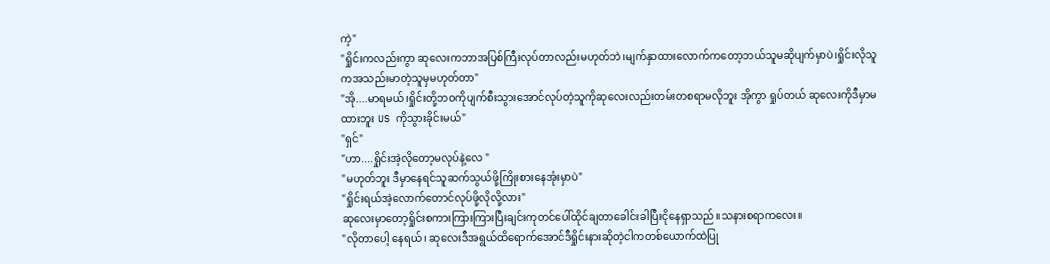ကဲ့"
"ရှိုင်းကလည်းကွာ ဆုလေးကဘာအပြစ်ကြီးလုပ်တာလည်းမဟုတ်ဘဲ၊မျက်နှာထားလောက်ကတော့ဘယ်သူမဆိုပျက်မှာပဲ၊ရှိုင်းလိုသူကအသည်းမာတဲ့သူမှမဟုတ်တာ"
"အို....မာရမယ်၊ရှိုင်းတို့ဘဝကိုပျက်စီးသွားအောင်လုပ်တဲ့သူကိုဆုလေးလည်းတမ်းတစရာမလိုဘူး အိုကွာ ရှုပ်တယ် ဆုလေးကိုဒီမှာမထားဘူး US ကိုသွားခိုင်းမယ်"
"ရှင်"
"ဟာ....ရှိုင်းအဲ့လိုတော့မလုပ်နဲ့လေ "
"မဟုတ်ဘူး ဒီမှာနေရင်သူဆက်သွယ်ဖို့ကြိုးစားနေအုံးမှာပဲ"
"ရှိုင်းရယ်အဲ့လောက်တောင်လုပ်ဖို့လိုလို့လား"
ဆုလေးမှာတော့ရှိုင်းစကားကြားကြားပြီးချင်းကုတင်ပေါ်ထိုင်ချတာခေါင်းခါပြီးငိုနေရှာသည်။သနားစရာကလေး။
"လိုတာပေါ့ နေရယ်၊ ဆုလေးဒီအရွယ်ထိရောက်အောင်ဒီရှိုင်းနားဆိုတဲ့ငါကတစ်ယောက်ထဲပြု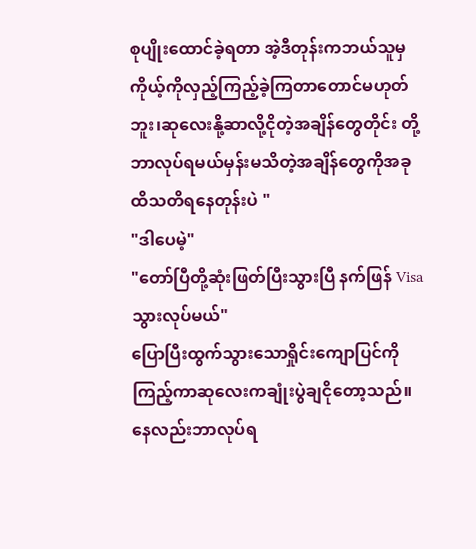စုပျိုးထောင်ခဲ့ရတာ အဲ့ဒီတုန်းကဘယ်သူမှကိုယ့်ကိုလှည့်ကြည့်ခဲ့ကြတာတောင်မဟုတ်ဘူး၊ဆုလေးနို့ဆာလို့ငိုတဲ့အချိန်တွေတိုင်း တို့ဘာလုပ်ရမယ်မှန်းမသိတဲ့အချိန်တွေကိုအခုထိသတိရနေတုန်းပဲ "
"ဒါပေမဲ့"
"တော်ပြီတို့ဆုံးဖြတ်ပြီးသွားပြီ နက်ဖြန် Visa သွားလုပ်မယ်"
ပြောပြီးထွက်သွားသောရှိုင်းကျောပြင်ကိုကြည့်ကာဆုလေးကချုံးပွဲချငိုတော့သည်။နေလည်းဘာလုပ်ရ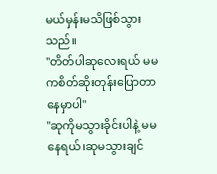မယ်မှန်းမသိဖြစ်သွားသည်။
"တိတ်ပါဆုလေးရယ် မမကစိတ်ဆိုးတုန်းပြောတာနေမှာပါ"
"ဆုကိုမသွားခိုင်းပါနဲ့ မမနေရယ်၊ဆုမသွားချင်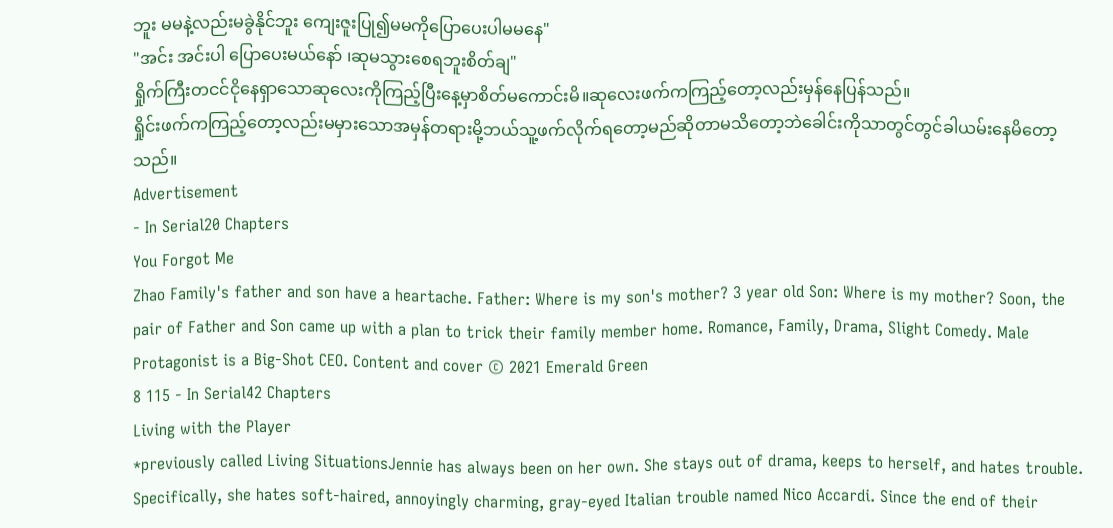ဘူး မမနဲ့လည်းမခွဲနိုင်ဘူး ကျေးဇူးပြု၍မမကိုပြောပေးပါမမနေ"
"အင်း အင်းပါ ပြောပေးမယ်နော် ၊ဆုမသွားစေရဘူးစိတ်ချ"
ရှိုက်ကြီးတငင်ငိုနေရှာသောဆုလေးကိုကြည့်ပြီးနေ့မှာစိတ်မကောင်းမိ။ဆုလေးဖက်ကကြည့်တော့လည်းမှန်နေပြန်သည်။
ရှိုင်းဖက်ကကြည့်တော့လည်းမမှားသောအမှန်တရားမို့ဘယ်သူ့ဖက်လိုက်ရတော့မည်ဆိုတာမသိတော့ဘဲခေါင်းကိုသာတွင်တွင်ခါယမ်းနေမိတော့သည်။
Advertisement
- In Serial20 Chapters
You Forgot Me
Zhao Family's father and son have a heartache. Father: Where is my son's mother? 3 year old Son: Where is my mother? Soon, the pair of Father and Son came up with a plan to trick their family member home. Romance, Family, Drama, Slight Comedy. Male Protagonist is a Big-Shot CEO. Content and cover © 2021 Emerald Green
8 115 - In Serial42 Chapters
Living with the Player
*previously called Living SituationsJennie has always been on her own. She stays out of drama, keeps to herself, and hates trouble. Specifically, she hates soft-haired, annoyingly charming, gray-eyed Italian trouble named Nico Accardi. Since the end of their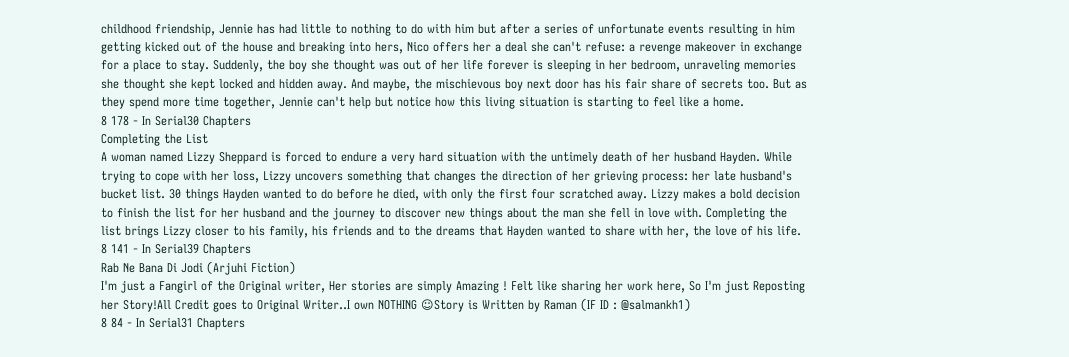childhood friendship, Jennie has had little to nothing to do with him but after a series of unfortunate events resulting in him getting kicked out of the house and breaking into hers, Nico offers her a deal she can't refuse: a revenge makeover in exchange for a place to stay. Suddenly, the boy she thought was out of her life forever is sleeping in her bedroom, unraveling memories she thought she kept locked and hidden away. And maybe, the mischievous boy next door has his fair share of secrets too. But as they spend more time together, Jennie can't help but notice how this living situation is starting to feel like a home.
8 178 - In Serial30 Chapters
Completing the List
A woman named Lizzy Sheppard is forced to endure a very hard situation with the untimely death of her husband Hayden. While trying to cope with her loss, Lizzy uncovers something that changes the direction of her grieving process: her late husband's bucket list. 30 things Hayden wanted to do before he died, with only the first four scratched away. Lizzy makes a bold decision to finish the list for her husband and the journey to discover new things about the man she fell in love with. Completing the list brings Lizzy closer to his family, his friends and to the dreams that Hayden wanted to share with her, the love of his life.
8 141 - In Serial39 Chapters
Rab Ne Bana Di Jodi (Arjuhi Fiction)
I'm just a Fangirl of the Original writer, Her stories are simply Amazing ! Felt like sharing her work here, So I'm just Reposting her Story!All Credit goes to Original Writer..I own NOTHING ☺Story is Written by Raman (IF ID : @salmankh1)
8 84 - In Serial31 Chapters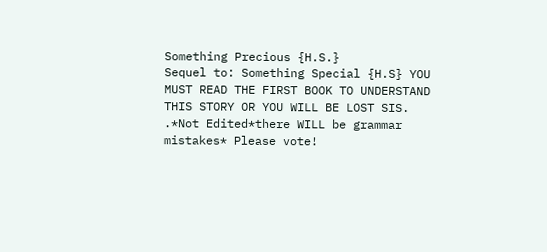Something Precious {H.S.}
Sequel to: Something Special {H.S} YOU MUST READ THE FIRST BOOK TO UNDERSTAND THIS STORY OR YOU WILL BE LOST SIS. .*Not Edited*there WILL be grammar mistakes* Please vote!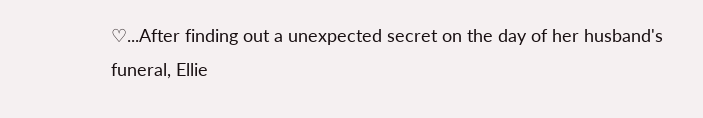♡...After finding out a unexpected secret on the day of her husband's funeral, Ellie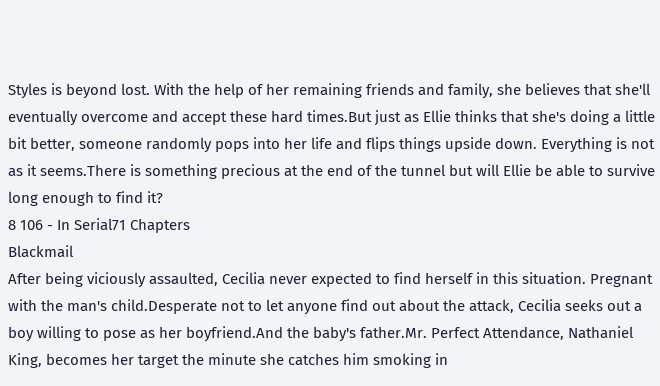Styles is beyond lost. With the help of her remaining friends and family, she believes that she'll eventually overcome and accept these hard times.But just as Ellie thinks that she's doing a little bit better, someone randomly pops into her life and flips things upside down. Everything is not as it seems.There is something precious at the end of the tunnel but will Ellie be able to survive long enough to find it?
8 106 - In Serial71 Chapters
Blackmail
After being viciously assaulted, Cecilia never expected to find herself in this situation. Pregnant with the man's child.Desperate not to let anyone find out about the attack, Cecilia seeks out a boy willing to pose as her boyfriend.And the baby's father.Mr. Perfect Attendance, Nathaniel King, becomes her target the minute she catches him smoking in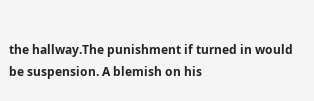the hallway.The punishment if turned in would be suspension. A blemish on his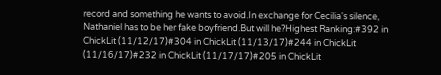record and something he wants to avoid.In exchange for Cecilia's silence, Nathaniel has to be her fake boyfriend.But will he?Highest Ranking:#392 in ChickLit (11/12/17)#304 in ChickLit (11/13/17)#244 in ChickLit (11/16/17)#232 in ChickLit (11/17/17)#205 in ChickLit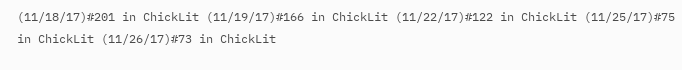(11/18/17)#201 in ChickLit (11/19/17)#166 in ChickLit (11/22/17)#122 in ChickLit (11/25/17)#75 in ChickLit (11/26/17)#73 in ChickLit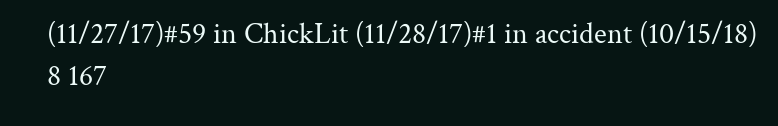(11/27/17)#59 in ChickLit (11/28/17)#1 in accident (10/15/18)
8 167